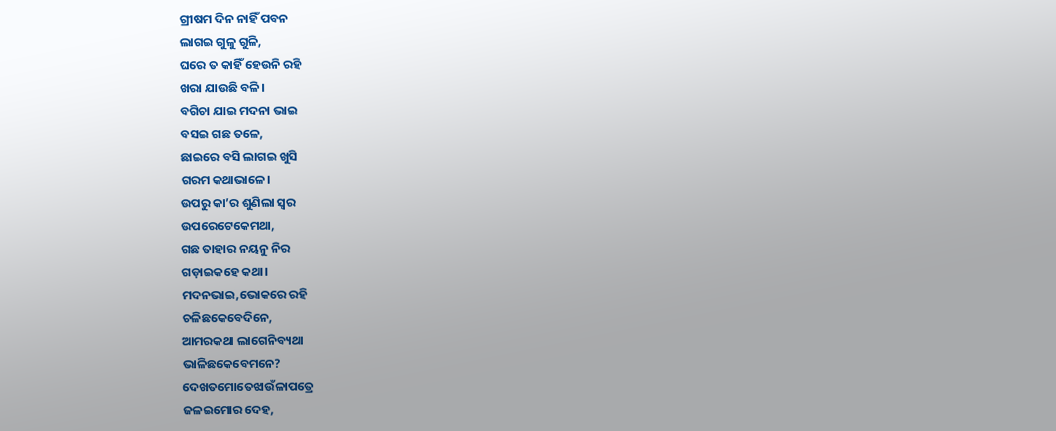ଗ୍ରୀଷମ ଦିନ ନାହିଁ ପବନ
ଲାଗଇ ଗୁଳୁ ଗୁଳି,
ଘରେ ତ କାହିଁ ହେଉନି ରହି
ଖରା ଯାଉଛି ବଳି।
ବଗିଚା ଯାଇ ମଦନା ଭାଇ
ବସଇ ଗଛ ତଳେ,
ଛାଇରେ ବସି ଲାଗଇ ଖୁସି
ଗରମ କଥାଭାଳେ।
ଉପରୁ କା’ର ଶୁଣିଲା ସ୍ୱର
ଉପରେଟେକେମଥା,
ଗଛ ତାହାର ନୟନୁ ନିର
ଗଡ଼ାଇକହେ କଥା।
ମଦନଭାଇ,ଭୋକରେ ରହି
ଚଳିଛକେବେଦିନେ,
ଆମରକଥା ଲାଗେନିବ୍ୟଥା
ଭାଳିଛକେବେମନେ?
ଦେଖତମୋତେଝାଉଁଳାପତ୍ରେ
ଜଳଇମୋର ଦେହ,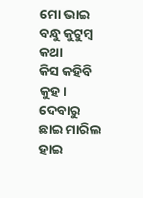ମୋ ଭାଇ ବନ୍ଧୁ କୁଟୁମ୍ବ କଥା
କିସ କହିବି କୁହ।
ଦେବାରୁ ଛାଇ ମାରିଲ ହାଇ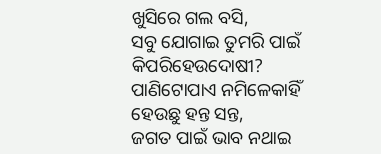ଖୁସିରେ ଗଲ ବସି,
ସବୁ ଯୋଗାଇ ତୁମରି ପାଇଁ
କିପରିହେଉଦୋଷୀ?
ପାଣିଟୋପାଏ ନମିଳେକାହିଁ
ହେଉଛୁ ହନ୍ତ ସନ୍ତ,
ଜଗତ ପାଇଁ ଭାବ ନଥାଇ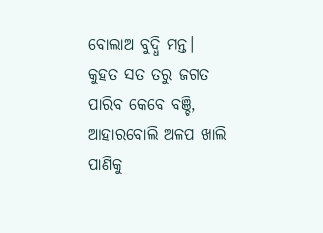ବୋଲାଅ ବୁଦ୍ଧି ମନ୍ତ।
କୁହତ ସତ ତରୁ ଜଗତ
ପାରିବ କେବେ ବଞ୍ଚି,
ଆହାରବୋଲି ଅଳପ ଖାଲି
ପାଣିକୁ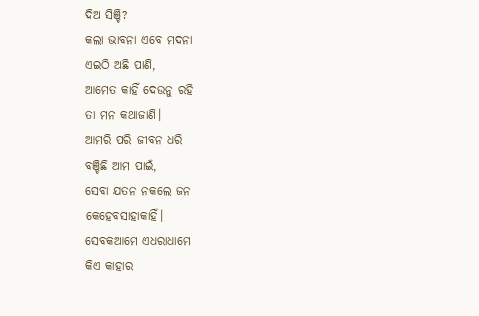ଦିଅ ସିଞ୍ଚି?
କଲା ଭାବନା ଏବେ ମଦନା
ଏଇଠି ଅଛି ପାଣି,
ଆମେତ କାହିଁ ଦେଉନୁ ରହି
ତା ମନ କଥାଜାଣି।
ଆମରି ପରି ଜୀବନ ଧରି
ବଞ୍ଚିଛି ଆମ ପାଇଁ,
ସେବା ଯତନ ନକଲେ ଜନ
କେହେବସାହାକାହିଁ।
ସେବକଆମେ ଏଧରାଧାମେ
କିଏ କାହାର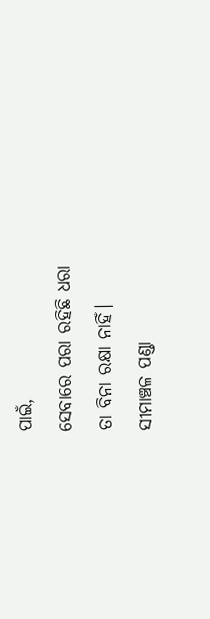ପାଇଁ,
ସେବାରେ ପରା ରହିଛି ଧରା
ତା ବିନା ରକ୍ଷା ନାହିଁ।
ସୀମାଞ୍ଚଳ ପଣ୍ଡା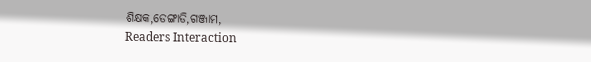ଶିକ୍ଷକ,ଡେଙ୍ଗାଡି,ଗଞ୍ଜାମ,
Readers Interaction